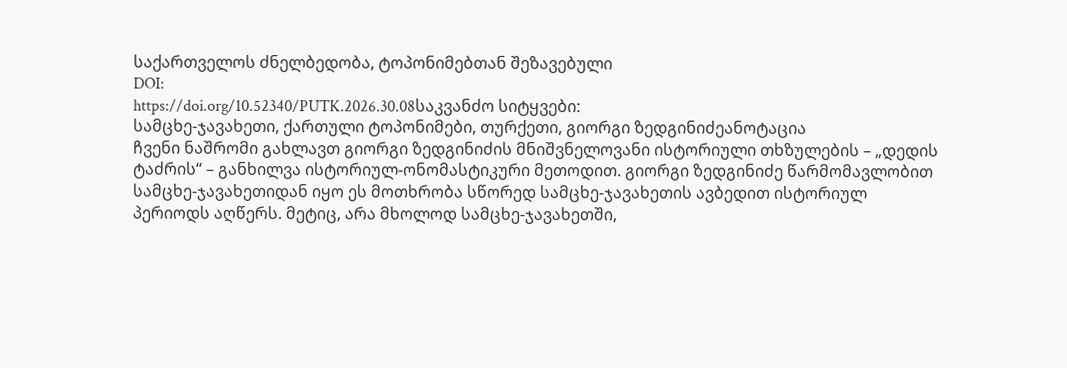საქართველოს ძნელბედობა, ტოპონიმებთან შეზავებული
DOI:
https://doi.org/10.52340/PUTK.2026.30.08საკვანძო სიტყვები:
სამცხე-ჯავახეთი, ქართული ტოპონიმები, თურქეთი, გიორგი ზედგინიძეანოტაცია
ჩვენი ნაშრომი გახლავთ გიორგი ზედგინიძის მნიშვნელოვანი ისტორიული თხზულების – „დედის ტაძრის“ – განხილვა ისტორიულ-ონომასტიკური მეთოდით. გიორგი ზედგინიძე წარმომავლობით სამცხე-ჯავახეთიდან იყო ეს მოთხრობა სწორედ სამცხე-ჯავახეთის ავბედით ისტორიულ პერიოდს აღწერს. მეტიც, არა მხოლოდ სამცხე-ჯავახეთში,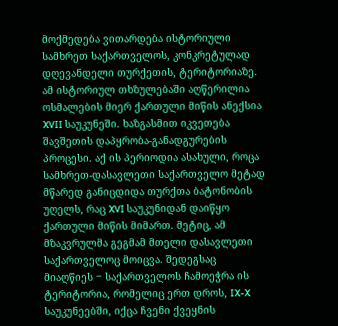მოქმედება ვითარდება ისტორიული სამხრეთ საქართველოს, კონკრეტულად დღევანდელი თურქეთის, ტერიტორიაზე. ამ ისტორიულ თხზულებაში აღწერილია ოსმალების მიერ ქართული მიწის ანექსია XVII საუკუნეში. ხაზგასმით იკვეთება შავშეთის დაპყრობა-განადგურების პროცესი. აქ ის პერიოდია ასახული, როცა სამხრეთ-დასავლეთი საქართველო მეტად მწარედ განიცდიდა თურქთა ბატონობის უღელს, რაც XVI საუკუნიდან დაიწყო ქართული მიწის მიმართ. მეტიც, ამ მზაკვრულმა გეგმამ მთელი დასავლეთი საქართველოც მოიცვა. შედეგსაც მიაღწიეს ‒ საქართველოს ჩამოეჭრა ის ტერიტორია, რომელიც ერთ დროს, IX-X საუკუნეებში, იქცა ჩვენი ქვეყნის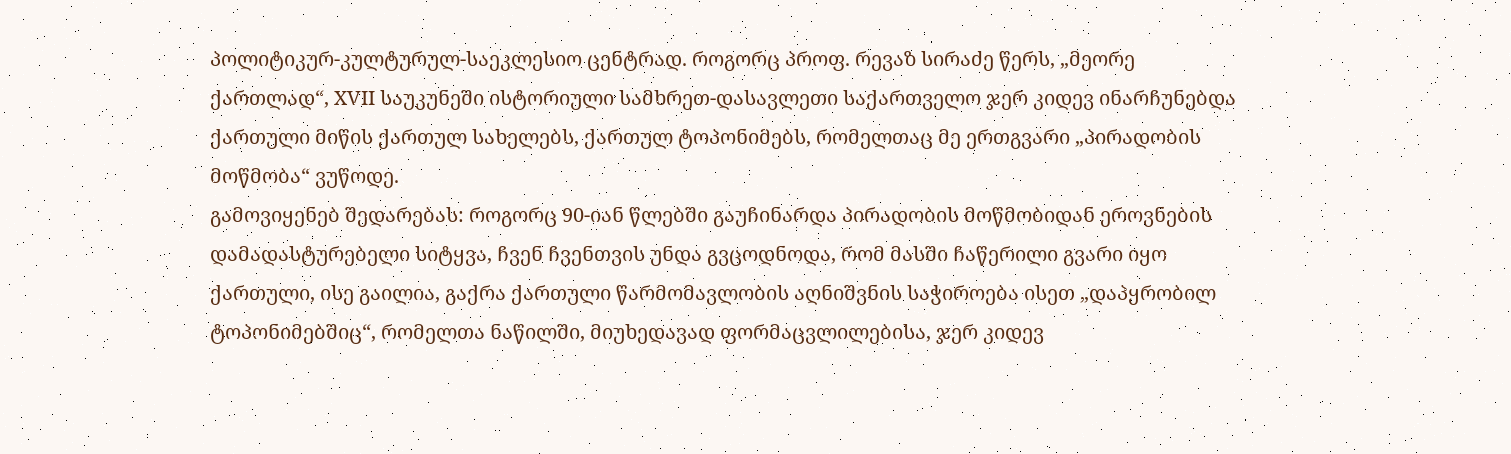პოლიტიკურ-კულტურულ-საეკლესიო ცენტრად. როგორც პროფ. რევაზ სირაძე წერს, „მეორე ქართლად“, XVII საუკუნეში ისტორიული სამხრეთ-დასავლეთი საქართველო ჯერ კიდევ ინარჩუნებდა ქართული მიწის ქართულ სახელებს, ქართულ ტოპონიმებს, რომელთაც მე ერთგვარი „პირადობის მოწმობა“ ვუწოდე.
გამოვიყენებ შედარებას: როგორც 90-იან წლებში გაუჩინარდა პირადობის მოწმობიდან ეროვნების დამადასტურებელი სიტყვა, ჩვენ ჩვენთვის უნდა გვცოდნოდა, რომ მასში ჩაწერილი გვარი იყო ქართული, ისე გაილია, გაქრა ქართული წარმომავლობის აღნიშვნის საჭიროება ისეთ „დაპყრობილ ტოპონიმებშიც“, რომელთა ნაწილში, მიუხედავად ფორმაცვლილებისა, ჯერ კიდევ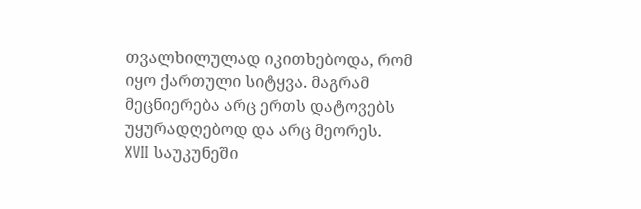თვალხილულად იკითხებოდა, რომ იყო ქართული სიტყვა. მაგრამ მეცნიერება არც ერთს დატოვებს უყურადღებოდ და არც მეორეს.
XVII საუკუნეში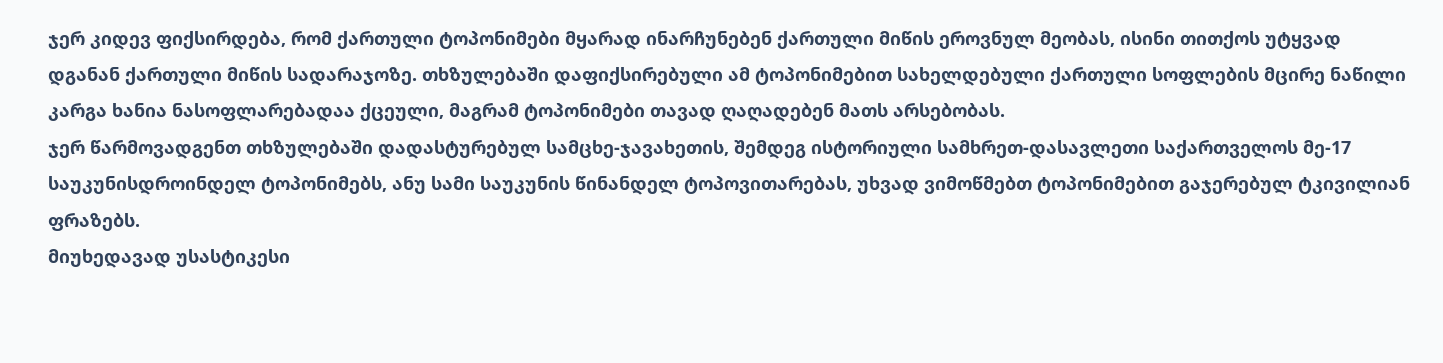ჯერ კიდევ ფიქსირდება, რომ ქართული ტოპონიმები მყარად ინარჩუნებენ ქართული მიწის ეროვნულ მეობას, ისინი თითქოს უტყვად დგანან ქართული მიწის სადარაჯოზე. თხზულებაში დაფიქსირებული ამ ტოპონიმებით სახელდებული ქართული სოფლების მცირე ნაწილი კარგა ხანია ნასოფლარებადაა ქცეული, მაგრამ ტოპონიმები თავად ღაღადებენ მათს არსებობას.
ჯერ წარმოვადგენთ თხზულებაში დადასტურებულ სამცხე-ჯავახეთის, შემდეგ ისტორიული სამხრეთ-დასავლეთი საქართველოს მე-17 საუკუნისდროინდელ ტოპონიმებს, ანუ სამი საუკუნის წინანდელ ტოპოვითარებას, უხვად ვიმოწმებთ ტოპონიმებით გაჯერებულ ტკივილიან ფრაზებს.
მიუხედავად უსასტიკესი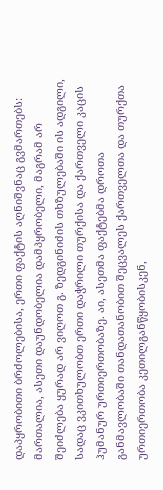დაპყრობითი ბრძოლებისა, ერთი ფაქტის აღნიშვნაც გვმართებს: მართალია, ასეთი დაუნდობელია დამპყრობელი, მაგრამ არ შეიძლება ყურად არ ვიღოთ გ. ზედგინიძის თხზულებაში ის ადგილი, სადაც ვკითხულობთ ერთი დაჭრილი თურქისა და ქართველი კაცის ჰუმანურ ურთიერთობაზე. აი, ასეთმა ფაქტებმა დროთა განმავლობაში თანდათანობით შეცვალეს ქართველთა და თურქთა ურთიერთობა კეთილგანწყობისკენ,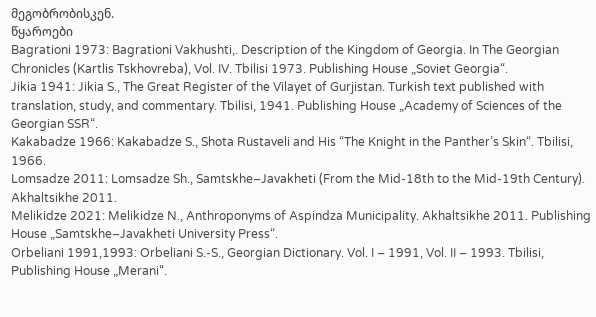მეგობრობისკენ.
წყაროები
Bagrationi 1973: Bagrationi Vakhushti,. Description of the Kingdom of Georgia. In The Georgian Chronicles (Kartlis Tskhovreba), Vol. IV. Tbilisi 1973. Publishing House „Soviet Georgia“.
Jikia 1941: Jikia S., The Great Register of the Vilayet of Gurjistan. Turkish text published with translation, study, and commentary. Tbilisi, 1941. Publishing House „Academy of Sciences of the Georgian SSR“.
Kakabadze 1966: Kakabadze S., Shota Rustaveli and His “The Knight in the Panther’s Skin“. Tbilisi, 1966.
Lomsadze 2011: Lomsadze Sh., Samtskhe–Javakheti (From the Mid-18th to the Mid-19th Century). Akhaltsikhe 2011.
Melikidze 2021: Melikidze N., Anthroponyms of Aspindza Municipality. Akhaltsikhe 2011. Publishing House „Samtskhe–Javakheti University Press“.
Orbeliani 1991,1993: Orbeliani S.-S., Georgian Dictionary. Vol. I – 1991, Vol. II – 1993. Tbilisi, Publishing House „Merani“.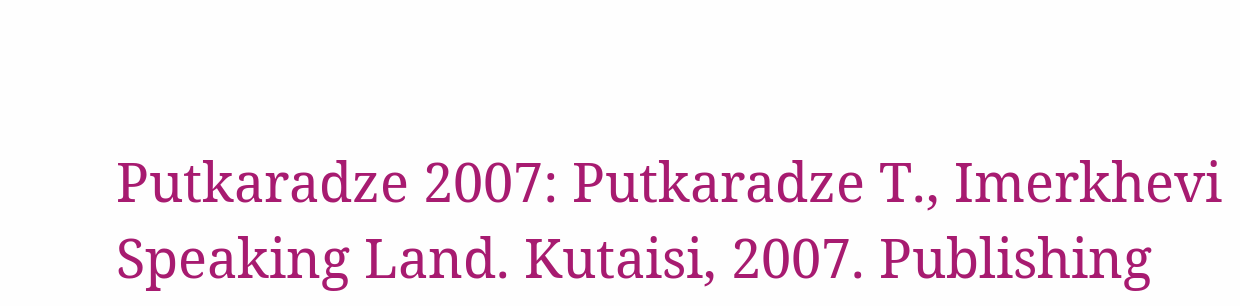Putkaradze 2007: Putkaradze T., Imerkhevi Speaking Land. Kutaisi, 2007. Publishing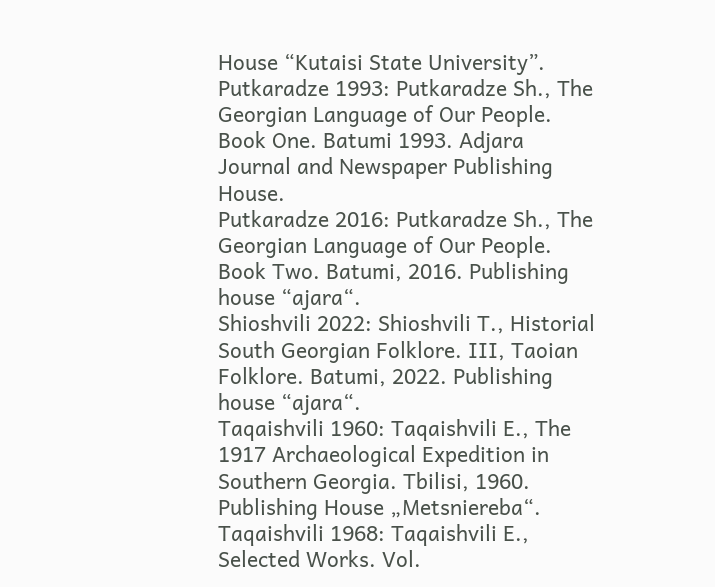House “Kutaisi State University”.
Putkaradze 1993: Putkaradze Sh., The Georgian Language of Our People. Book One. Batumi 1993. Adjara Journal and Newspaper Publishing House.
Putkaradze 2016: Putkaradze Sh., The Georgian Language of Our People. Book Two. Batumi, 2016. Publishing house “ajara“.
Shioshvili 2022: Shioshvili T., Historial South Georgian Folklore. III, Taoian Folklore. Batumi, 2022. Publishing house “ajara“.
Taqaishvili 1960: Taqaishvili E., The 1917 Archaeological Expedition in Southern Georgia. Tbilisi, 1960. Publishing House „Metsniereba“.
Taqaishvili 1968: Taqaishvili E., Selected Works. Vol.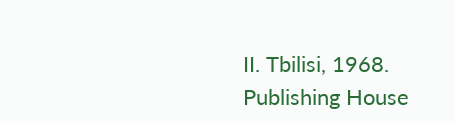II. Tbilisi, 1968. Publishing House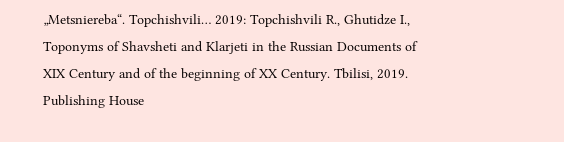„Metsniereba“. Topchishvili… 2019: Topchishvili R., Ghutidze I., Toponyms of Shavsheti and Klarjeti in the Russian Documents of XIX Century and of the beginning of XX Century. Tbilisi, 2019. Publishing House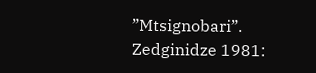”Mtsignobari”.
Zedginidze 1981: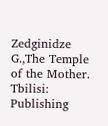Zedginidze G.,The Temple of the Mother. Tbilisi: Publishing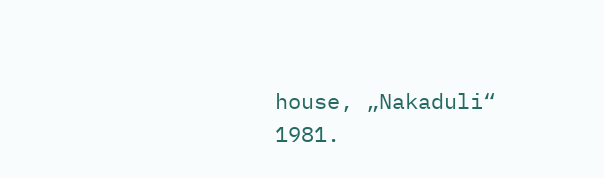house, „Nakaduli“ 1981.